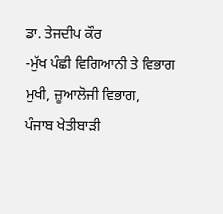ਡਾ. ਤੇਜਦੀਪ ਕੌਰ
-ਮੁੱਖ ਪੰਛੀ ਵਿਗਿਆਨੀ ਤੇ ਵਿਭਾਗ ਮੁਖੀ, ਜ਼ੂਆਲੋਜੀ ਵਿਭਾਗ,
ਪੰਜਾਬ ਖੇਤੀਬਾੜੀ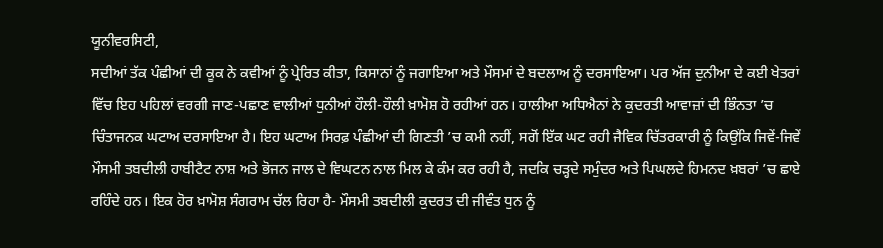ਯੂਨੀਵਰਸਿਟੀ,
ਸਦੀਆਂ ਤੱਕ ਪੰਛੀਆਂ ਦੀ ਕੂਕ ਨੇ ਕਵੀਆਂ ਨੂੰ ਪ੍ਰੇਰਿਤ ਕੀਤਾ, ਕਿਸਾਨਾਂ ਨੂੰ ਜਗਾਇਆ ਅਤੇ ਮੌਸਮਾਂ ਦੇ ਬਦਲਾਅ ਨੂੰ ਦਰਸਾਇਆ। ਪਰ ਅੱਜ ਦੁਨੀਆ ਦੇ ਕਈ ਖੇਤਰਾਂ ਵਿੱਚ ਇਹ ਪਹਿਲਾਂ ਵਰਗੀ ਜਾਣ-ਪਛਾਣ ਵਾਲੀਆਂ ਧੁਨੀਆਂ ਹੌਲੀ-ਹੌਲੀ ਖ਼ਾਮੋਸ਼ ਹੋ ਰਹੀਆਂ ਹਨ। ਹਾਲੀਆ ਅਧਿਐਨਾਂ ਨੇ ਕੁਦਰਤੀ ਆਵਾਜ਼ਾਂ ਦੀ ਭਿੰਨਤਾ ’ਚ ਚਿੰਤਾਜਨਕ ਘਟਾਅ ਦਰਸਾਇਆ ਹੈ। ਇਹ ਘਟਾਅ ਸਿਰਫ਼ ਪੰਛੀਆਂ ਦੀ ਗਿਣਤੀ ’ਚ ਕਮੀ ਨਹੀਂ, ਸਗੋਂ ਇੱਕ ਘਟ ਰਹੀ ਜੈਵਿਕ ਚਿੱਤਰਕਾਰੀ ਨੂੰ ਕਿਉਂਕਿ ਜਿਵੇਂ-ਜਿਵੇਂ ਮੌਸਮੀ ਤਬਦੀਲੀ ਹਾਬੀਟੈਟ ਨਾਸ਼ ਅਤੇ ਭੋਜਨ ਜਾਲ ਦੇ ਵਿਘਟਨ ਨਾਲ ਮਿਲ ਕੇ ਕੰਮ ਕਰ ਰਹੀ ਹੈ, ਜਦਕਿ ਚੜ੍ਹਦੇ ਸਮੁੰਦਰ ਅਤੇ ਪਿਘਲਦੇ ਹਿਮਨਦ ਖ਼ਬਰਾਂ ’ਚ ਛਾਏ ਰਹਿੰਦੇ ਹਨ। ਇਕ ਹੋਰ ਖ਼ਾਮੋਸ਼ ਸੰਗਰਾਮ ਚੱਲ ਰਿਹਾ ਹੈ- ਮੌਸਮੀ ਤਬਦੀਲੀ ਕੁਦਰਤ ਦੀ ਜੀਵੰਤ ਧੁਨ ਨੂੰ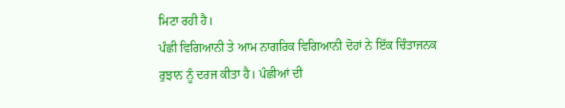ਮਿਟਾ ਰਹੀ ਹੈ।
ਪੰਛੀ ਵਿਗਿਆਨੀ ਤੇ ਆਮ ਨਾਗਰਿਕ ਵਿਗਿਆਨੀ ਦੋਹਾਂ ਨੇ ਇੱਕ ਚਿੰਤਾਜਨਕ ਰੁਝਾਨ ਨੂੰ ਦਰਜ ਕੀਤਾ ਹੈ। ਪੰਛੀਆਂ ਦੀ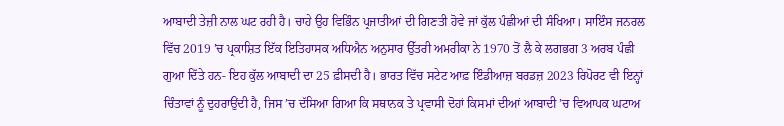ਆਬਾਦੀ ਤੇਜ਼ੀ ਨਾਲ ਘਟ ਰਹੀ ਹੈ। ਚਾਹੇ ਉਹ ਵਿਭਿੰਨ ਪ੍ਰਜਾਤੀਆਂ ਦੀ ਗਿਣਤੀ ਹੋਵੇ ਜਾਂ ਕੁੱਲ ਪੰਛੀਆਂ ਦੀ ਸੰਖਿਆ। ਸਾਇੰਸ ਜਨਰਲ ਵਿੱਚ 2019 ’ਚ ਪ੍ਰਕਾਸ਼ਿਤ ਇੱਕ ਇਤਿਹਾਸਕ ਅਧਿਐਨ ਅਨੁਸਾਰ ਉੱਤਰੀ ਅਮਰੀਕਾ ਨੇ 1970 ਤੋਂ ਲੈ ਕੇ ਲਗਭਗ 3 ਅਰਬ ਪੰਛੀ ਗੁਆ ਦਿੱਤੇ ਹਨ- ਇਹ ਕੁੱਲ ਆਬਾਦੀ ਦਾ 25 ਫ਼ੀਸਦੀ ਹੈ। ਭਾਰਤ ਵਿੱਚ ਸਟੇਟ ਆਫ਼ ਇੰਡੀਆਜ਼ ਬਰਡਜ਼ 2023 ਰਿਪੋਰਟ ਵੀ ਇਨ੍ਹਾਂ ਚਿੰਤਾਵਾਂ ਨੂੰ ਦੁਹਰਾਉਂਦੀ ਹੈ, ਜਿਸ ’ਚ ਦੱਸਿਆ ਗਿਆ ਕਿ ਸਥਾਨਕ ਤੇ ਪ੍ਰਵਾਸੀ ਦੋਹਾਂ ਕਿਸਮਾਂ ਦੀਆਂ ਆਬਾਦੀ ’ਚ ਵਿਆਪਕ ਘਟਾਅ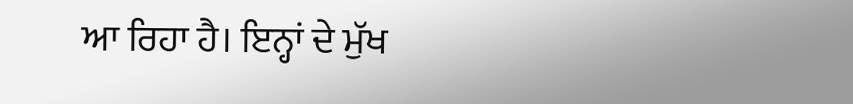ਆ ਰਿਹਾ ਹੈ। ਇਨ੍ਹਾਂ ਦੇ ਮੁੱਖ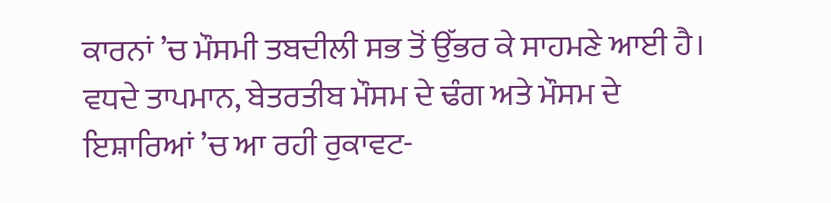ਕਾਰਨਾਂ ’ਚ ਮੌਸਮੀ ਤਬਦੀਲੀ ਸਭ ਤੋਂ ਉੱਭਰ ਕੇ ਸਾਹਮਣੇ ਆਈ ਹੈ। ਵਧਦੇ ਤਾਪਮਾਨ, ਬੇਤਰਤੀਬ ਮੌਸਮ ਦੇ ਢੰਗ ਅਤੇ ਮੌਸਮ ਦੇ ਇਸ਼ਾਰਿਆਂ ’ਚ ਆ ਰਹੀ ਰੁਕਾਵਟ-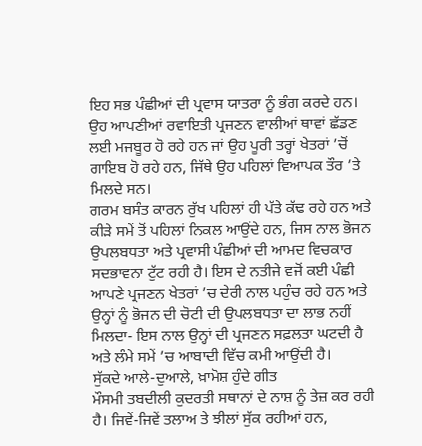ਇਹ ਸਭ ਪੰਛੀਆਂ ਦੀ ਪ੍ਰਵਾਸ ਯਾਤਰਾ ਨੂੰ ਭੰਗ ਕਰਦੇ ਹਨ। ਉਹ ਆਪਣੀਆਂ ਰਵਾਇਤੀ ਪ੍ਰਜਣਨ ਵਾਲੀਆਂ ਥਾਵਾਂ ਛੱਡਣ ਲਈ ਮਜਬੂਰ ਹੋ ਰਹੇ ਹਨ ਜਾਂ ਉਹ ਪੂਰੀ ਤਰ੍ਹਾਂ ਖੇਤਰਾਂ ’ਚੋਂ ਗਾਇਬ ਹੋ ਰਹੇ ਹਨ, ਜਿੱਥੇ ਉਹ ਪਹਿਲਾਂ ਵਿਆਪਕ ਤੌਰ ’ਤੇ ਮਿਲਦੇ ਸਨ।
ਗਰਮ ਬਸੰਤ ਕਾਰਨ ਰੁੱਖ ਪਹਿਲਾਂ ਹੀ ਪੱਤੇ ਕੱਢ ਰਹੇ ਹਨ ਅਤੇ ਕੀੜੇ ਸਮੇਂ ਤੋਂ ਪਹਿਲਾਂ ਨਿਕਲ ਆਉਂਦੇ ਹਨ, ਜਿਸ ਨਾਲ ਭੋਜਨ ਉਪਲਬਧਤਾ ਅਤੇ ਪ੍ਰਵਾਸੀ ਪੰਛੀਆਂ ਦੀ ਆਮਦ ਵਿਚਕਾਰ ਸਦਭਾਵਨਾ ਟੁੱਟ ਰਹੀ ਹੈ। ਇਸ ਦੇ ਨਤੀਜੇ ਵਜੋਂ ਕਈ ਪੰਛੀ ਆਪਣੇ ਪ੍ਰਜਣਨ ਖੇਤਰਾਂ ’ਚ ਦੇਰੀ ਨਾਲ ਪਹੁੰਚ ਰਹੇ ਹਨ ਅਤੇ ਉਨ੍ਹਾਂ ਨੂੰ ਭੋਜਨ ਦੀ ਚੋਟੀ ਦੀ ਉਪਲਬਧਤਾ ਦਾ ਲਾਭ ਨਹੀਂ ਮਿਲਦਾ- ਇਸ ਨਾਲ ਉਨ੍ਹਾਂ ਦੀ ਪ੍ਰਜਣਨ ਸਫ਼ਲਤਾ ਘਟਦੀ ਹੈ ਅਤੇ ਲੰਮੇ ਸਮੇਂ ’ਚ ਆਬਾਦੀ ਵਿੱਚ ਕਮੀ ਆਉਂਦੀ ਹੈ।
ਸੁੱਕਦੇ ਆਲੇ-ਦੁਆਲੇ, ਖ਼ਾਮੋਸ਼ ਹੁੰਦੇ ਗੀਤ
ਮੌਸਮੀ ਤਬਦੀਲੀ ਕੁਦਰਤੀ ਸਥਾਨਾਂ ਦੇ ਨਾਸ਼ ਨੂੰ ਤੇਜ਼ ਕਰ ਰਹੀ ਹੈ। ਜਿਵੇਂ-ਜਿਵੇਂ ਤਲਾਅ ਤੇ ਝੀਲਾਂ ਸੁੱਕ ਰਹੀਆਂ ਹਨ,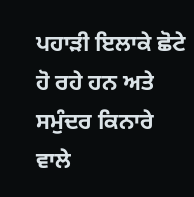ਪਹਾੜੀ ਇਲਾਕੇ ਛੋਟੇ ਹੋ ਰਹੇ ਹਨ ਅਤੇ ਸਮੁੰਦਰ ਕਿਨਾਰੇ ਵਾਲੇ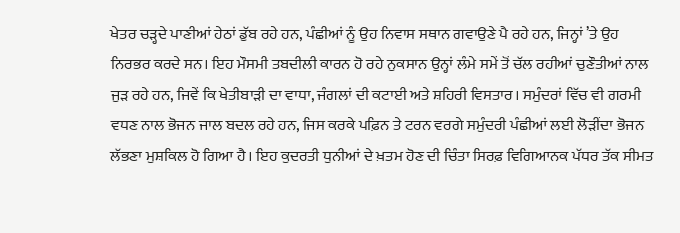ਖੇਤਰ ਚੜ੍ਹਦੇ ਪਾਣੀਆਂ ਹੇਠਾਂ ਡੁੱਬ ਰਹੇ ਹਨ, ਪੰਛੀਆਂ ਨੂੰ ਉਹ ਨਿਵਾਸ ਸਥਾਨ ਗਵਾਉਣੇ ਪੈ ਰਹੇ ਹਨ, ਜਿਨ੍ਹਾਂ ’ਤੇ ਉਹ ਨਿਰਭਰ ਕਰਦੇ ਸਨ। ਇਹ ਮੌਸਮੀ ਤਬਦੀਲੀ ਕਾਰਨ ਹੋ ਰਹੇ ਨੁਕਸਾਨ ਉਨ੍ਹਾਂ ਲੰਮੇ ਸਮੇਂ ਤੋਂ ਚੱਲ ਰਹੀਆਂ ਚੁਣੌਤੀਆਂ ਨਾਲ ਜੁੜ ਰਹੇ ਹਨ, ਜਿਵੇਂ ਕਿ ਖੇਤੀਬਾੜੀ ਦਾ ਵਾਧਾ, ਜੰਗਲਾਂ ਦੀ ਕਟਾਈ ਅਤੇ ਸ਼ਹਿਰੀ ਵਿਸਤਾਰ। ਸਮੁੰਦਰਾਂ ਵਿੱਚ ਵੀ ਗਰਮੀ ਵਧਣ ਨਾਲ ਭੋਜਨ ਜਾਲ ਬਦਲ ਰਹੇ ਹਨ, ਜਿਸ ਕਰਕੇ ਪਫ਼ਿਨ ਤੇ ਟਰਨ ਵਰਗੇ ਸਮੁੰਦਰੀ ਪੰਛੀਆਂ ਲਈ ਲੋੜੀਂਦਾ ਭੋਜਨ ਲੱਭਣਾ ਮੁਸ਼ਕਿਲ ਹੋ ਗਿਆ ਹੈ। ਇਹ ਕੁਦਰਤੀ ਧੁਨੀਆਂ ਦੇ ਖ਼ਤਮ ਹੋਣ ਦੀ ਚਿੰਤਾ ਸਿਰਫ਼ ਵਿਗਿਆਨਕ ਪੱਧਰ ਤੱਕ ਸੀਮਤ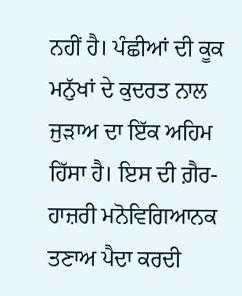ਨਹੀਂ ਹੈ। ਪੰਛੀਆਂ ਦੀ ਕੂਕ ਮਨੁੱਖਾਂ ਦੇ ਕੁਦਰਤ ਨਾਲ ਜੁੜਾਅ ਦਾ ਇੱਕ ਅਹਿਮ ਹਿੱਸਾ ਹੈ। ਇਸ ਦੀ ਗ਼ੈਰ-ਹਾਜ਼ਰੀ ਮਨੋਵਿਗਿਆਨਕ ਤਣਾਅ ਪੈਦਾ ਕਰਦੀ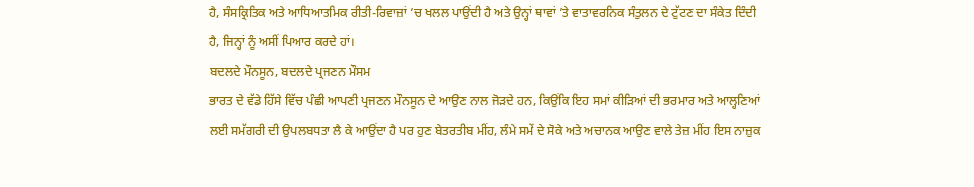ਹੈ, ਸੰਸਕ੍ਰਿਤਿਕ ਅਤੇ ਆਧਿਆਤਮਿਕ ਰੀਤੀ-ਰਿਵਾਜ਼ਾਂ ’ਚ ਖਲਲ ਪਾਉਂਦੀ ਹੈ ਅਤੇ ਉਨ੍ਹਾਂ ਥਾਵਾਂ ’ਤੇ ਵਾਤਾਵਰਨਿਕ ਸੰਤੁਲਨ ਦੇ ਟੁੱਟਣ ਦਾ ਸੰਕੇਤ ਦਿੰਦੀ ਹੈ, ਜਿਨ੍ਹਾਂ ਨੂੰ ਅਸੀਂ ਪਿਆਰ ਕਰਦੇ ਹਾਂ।
ਬਦਲਦੇ ਮੌਨਸੂਨ, ਬਦਲਦੇ ਪ੍ਰਜਣਨ ਮੌਸਮ
ਭਾਰਤ ਦੇ ਵੱਡੇ ਹਿੱਸੇ ਵਿੱਚ ਪੰਛੀ ਆਪਣੀ ਪ੍ਰਜਣਨ ਮੌਨਸੂਨ ਦੇ ਆਉਣ ਨਾਲ ਜੋੜਦੇ ਹਨ, ਕਿਉਂਕਿ ਇਹ ਸਮਾਂ ਕੀੜਿਆਂ ਦੀ ਭਰਮਾਰ ਅਤੇ ਆਲ੍ਹਣਿਆਂ ਲਈ ਸਮੱਗਰੀ ਦੀ ਉਪਲਬਧਤਾ ਲੈ ਕੇ ਆਉਂਦਾ ਹੈ ਪਰ ਹੁਣ ਬੇਤਰਤੀਬ ਮੀਂਹ, ਲੰਮੇ ਸਮੇਂ ਦੇ ਸੋਕੇ ਅਤੇ ਅਚਾਨਕ ਆਉਣ ਵਾਲੇ ਤੇਜ਼ ਮੀਂਹ ਇਸ ਨਾਜ਼ੁਕ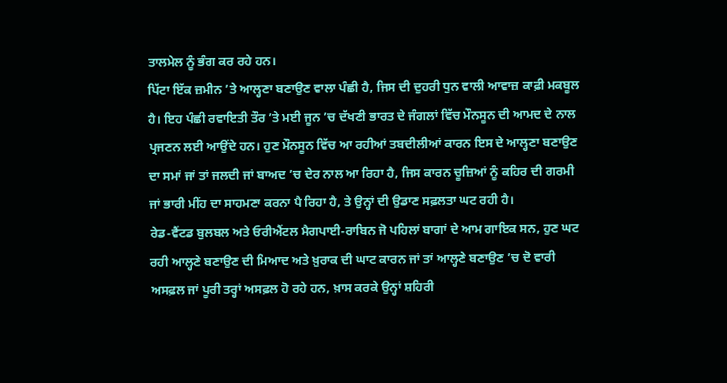ਤਾਲਮੇਲ ਨੂੰ ਭੰਗ ਕਰ ਰਹੇ ਹਨ।
ਪਿੱਟਾ ਇੱਕ ਜ਼ਮੀਨ ’ਤੇ ਆਲ੍ਹਣਾ ਬਣਾਉਣ ਵਾਲਾ ਪੰਛੀ ਹੈ, ਜਿਸ ਦੀ ਦੁਹਰੀ ਧੁਨ ਵਾਲੀ ਆਵਾਜ਼ ਕਾਫ਼ੀ ਮਕਬੂਲ ਹੈ। ਇਹ ਪੰਛੀ ਰਵਾਇਤੀ ਤੌਰ ’ਤੇ ਮਈ ਜੂਨ ’ਚ ਦੱਖਣੀ ਭਾਰਤ ਦੇ ਜੰਗਲਾਂ ਵਿੱਚ ਮੌਨਸੂਨ ਦੀ ਆਮਦ ਦੇ ਨਾਲ ਪ੍ਰਜਣਨ ਲਈ ਆਉਂਦੇ ਹਨ। ਹੁਣ ਮੌਨਸੂਨ ਵਿੱਚ ਆ ਰਹੀਆਂ ਤਬਦੀਲੀਆਂ ਕਾਰਨ ਇਸ ਦੇ ਆਲ੍ਹਣਾ ਬਣਾਉਣ ਦਾ ਸਮਾਂ ਜਾਂ ਤਾਂ ਜਲਦੀ ਜਾਂ ਬਾਅਦ ’ਚ ਦੇਰ ਨਾਲ ਆ ਰਿਹਾ ਹੈ, ਜਿਸ ਕਾਰਨ ਚੂਜ਼ਿਆਂ ਨੂੰ ਕਹਿਰ ਦੀ ਗਰਮੀ ਜਾਂ ਭਾਰੀ ਮੀਂਹ ਦਾ ਸਾਹਮਣਾ ਕਰਨਾ ਪੈ ਰਿਹਾ ਹੈ, ਤੇ ਉਨ੍ਹਾਂ ਦੀ ਉਡਾਣ ਸਫ਼ਲਤਾ ਘਟ ਰਹੀ ਹੈ।
ਰੇਡ-ਵੈਂਟਡ ਬੁਲਬਲ ਅਤੇ ਓਰੀਐਂਟਲ ਮੈਗਪਾਈ-ਰਾਬਿਨ ਜੋ ਪਹਿਲਾਂ ਬਾਗਾਂ ਦੇ ਆਮ ਗਾਇਕ ਸਨ, ਹੁਣ ਘਟ ਰਹੀ ਆਲ੍ਹਣੇ ਬਣਾਉਣ ਦੀ ਮਿਆਦ ਅਤੇ ਖ਼ੁਰਾਕ ਦੀ ਘਾਟ ਕਾਰਨ ਜਾਂ ਤਾਂ ਆਲ੍ਹਣੇ ਬਣਾਉਣ ’ਚ ਦੋ ਵਾਰੀ ਅਸਫ਼ਲ ਜਾਂ ਪੂਰੀ ਤਰ੍ਹਾਂ ਅਸਫ਼ਲ ਹੋ ਰਹੇ ਹਨ, ਖ਼ਾਸ ਕਰਕੇ ਉਨ੍ਹਾਂ ਸ਼ਹਿਰੀ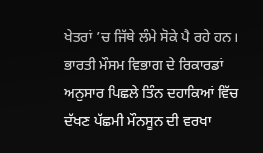ਖੇਤਰਾਂ ’ਚ ਜਿੱਥੇ ਲੰਮੇ ਸੋਕੇ ਪੈ ਰਹੇ ਹਨ। ਭਾਰਤੀ ਮੌਸਮ ਵਿਭਾਗ ਦੇ ਰਿਕਾਰਡਾਂ ਅਨੁਸਾਰ ਪਿਛਲੇ ਤਿੰਨ ਦਹਾਕਿਆਂ ਵਿੱਚ ਦੱਖਣ ਪੱਛਮੀ ਮੌਨਸੂਨ ਦੀ ਵਰਖਾ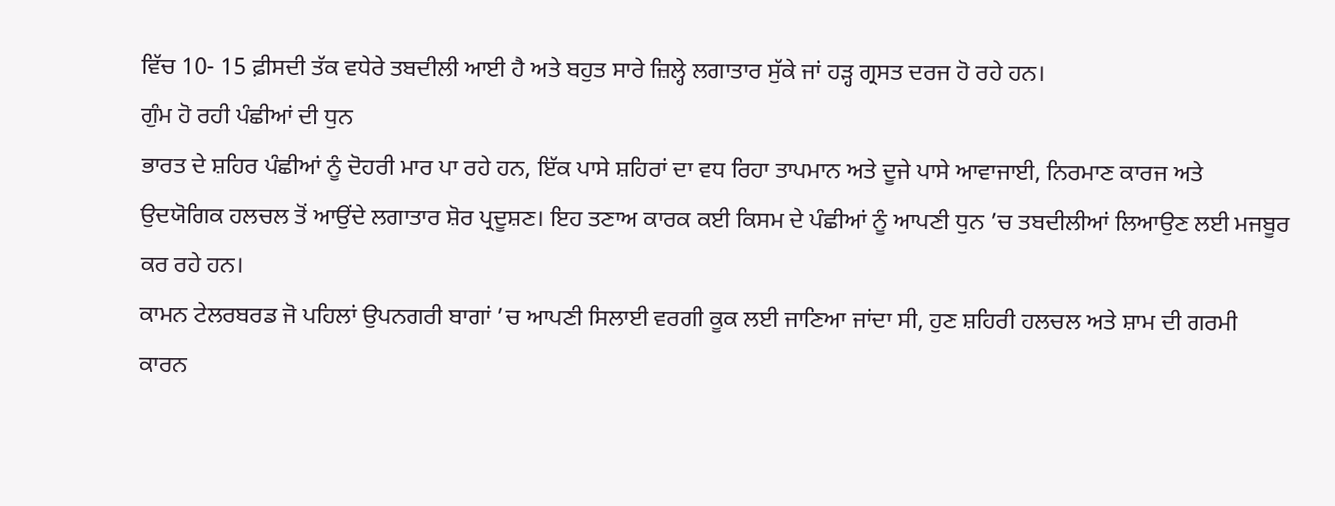ਵਿੱਚ 10- 15 ਫ਼ੀਸਦੀ ਤੱਕ ਵਧੇਰੇ ਤਬਦੀਲੀ ਆਈ ਹੈ ਅਤੇ ਬਹੁਤ ਸਾਰੇ ਜ਼ਿਲ੍ਹੇ ਲਗਾਤਾਰ ਸੁੱਕੇ ਜਾਂ ਹੜ੍ਹ ਗ੍ਰਸਤ ਦਰਜ ਹੋ ਰਹੇ ਹਨ।
ਗੁੰਮ ਹੋ ਰਹੀ ਪੰਛੀਆਂ ਦੀ ਧੁਨ
ਭਾਰਤ ਦੇ ਸ਼ਹਿਰ ਪੰਛੀਆਂ ਨੂੰ ਦੋਹਰੀ ਮਾਰ ਪਾ ਰਹੇ ਹਨ, ਇੱਕ ਪਾਸੇ ਸ਼ਹਿਰਾਂ ਦਾ ਵਧ ਰਿਹਾ ਤਾਪਮਾਨ ਅਤੇ ਦੂਜੇ ਪਾਸੇ ਆਵਾਜਾਈ, ਨਿਰਮਾਣ ਕਾਰਜ ਅਤੇ ਉਦਯੋਗਿਕ ਹਲਚਲ ਤੋਂ ਆਉਂਦੇ ਲਗਾਤਾਰ ਸ਼ੋਰ ਪ੍ਰਦੂਸ਼ਣ। ਇਹ ਤਣਾਅ ਕਾਰਕ ਕਈ ਕਿਸਮ ਦੇ ਪੰਛੀਆਂ ਨੂੰ ਆਪਣੀ ਧੁਨ ’ਚ ਤਬਦੀਲੀਆਂ ਲਿਆਉਣ ਲਈ ਮਜਬੂਰ ਕਰ ਰਹੇ ਹਨ।
ਕਾਮਨ ਟੇਲਰਬਰਡ ਜੋ ਪਹਿਲਾਂ ਉਪਨਗਰੀ ਬਾਗਾਂ ’ਚ ਆਪਣੀ ਸਿਲਾਈ ਵਰਗੀ ਕੂਕ ਲਈ ਜਾਣਿਆ ਜਾਂਦਾ ਸੀ, ਹੁਣ ਸ਼ਹਿਰੀ ਹਲਚਲ ਅਤੇ ਸ਼ਾਮ ਦੀ ਗਰਮੀ ਕਾਰਨ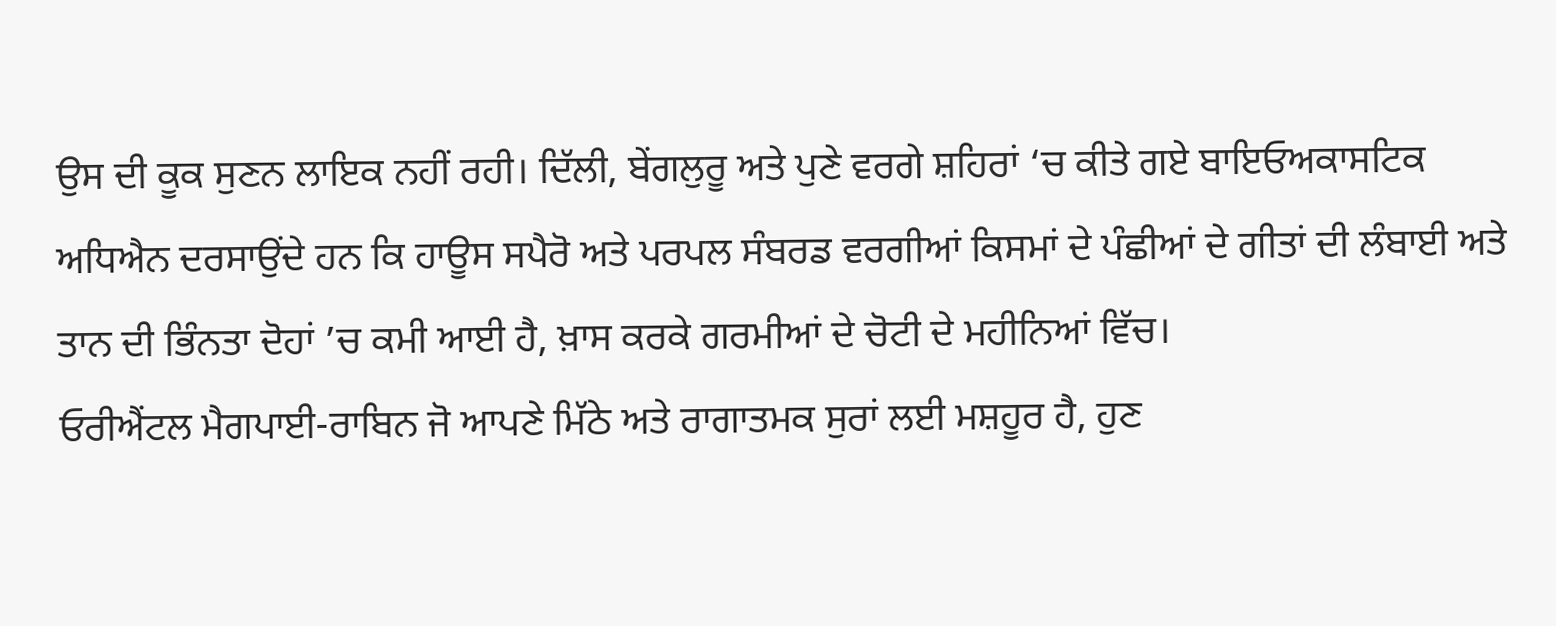ਉਸ ਦੀ ਕੂਕ ਸੁਣਨ ਲਾਇਕ ਨਹੀਂ ਰਹੀ। ਦਿੱਲੀ, ਬੇਂਗਲੁਰੂ ਅਤੇ ਪੁਣੇ ਵਰਗੇ ਸ਼ਹਿਰਾਂ ‘ਚ ਕੀਤੇ ਗਏ ਬਾਇਓਅਕਾਸਟਿਕ ਅਧਿਐਨ ਦਰਸਾਉਂਦੇ ਹਨ ਕਿ ਹਾਊਸ ਸਪੈਰੋ ਅਤੇ ਪਰਪਲ ਸੰਬਰਡ ਵਰਗੀਆਂ ਕਿਸਮਾਂ ਦੇ ਪੰਛੀਆਂ ਦੇ ਗੀਤਾਂ ਦੀ ਲੰਬਾਈ ਅਤੇ ਤਾਨ ਦੀ ਭਿੰਨਤਾ ਦੋਹਾਂ ’ਚ ਕਮੀ ਆਈ ਹੈ, ਖ਼ਾਸ ਕਰਕੇ ਗਰਮੀਆਂ ਦੇ ਚੋਟੀ ਦੇ ਮਹੀਨਿਆਂ ਵਿੱਚ।
ਓਰੀਐਂਟਲ ਮੈਗਪਾਈ-ਰਾਬਿਨ ਜੋ ਆਪਣੇ ਮਿੱਠੇ ਅਤੇ ਰਾਗਾਤਮਕ ਸੁਰਾਂ ਲਈ ਮਸ਼ਹੂਰ ਹੈ, ਹੁਣ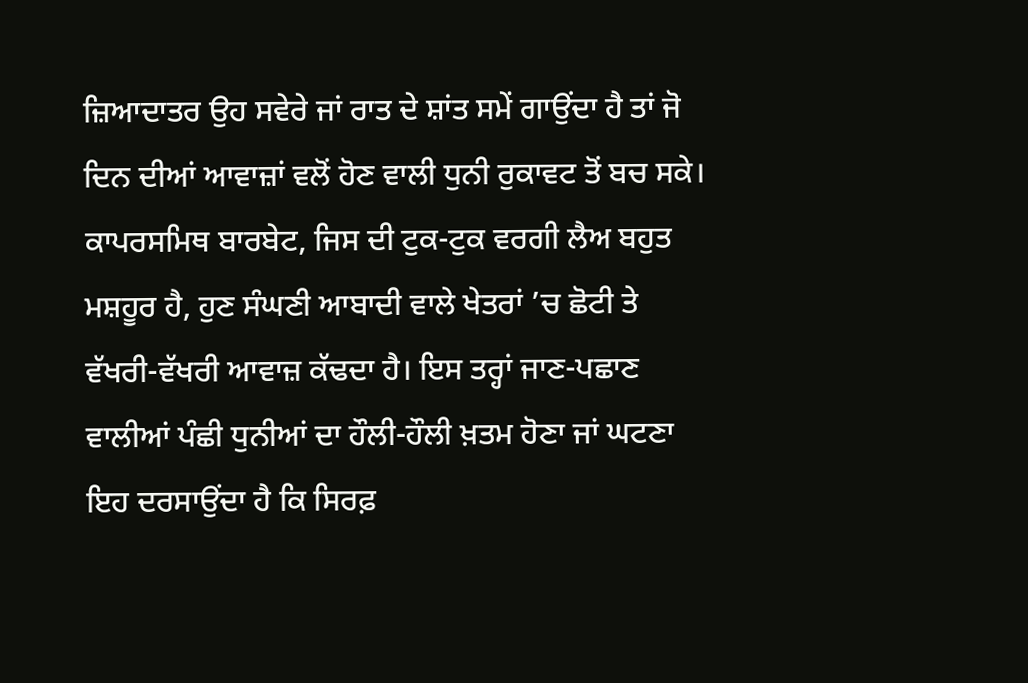ਜ਼ਿਆਦਾਤਰ ਉਹ ਸਵੇਰੇ ਜਾਂ ਰਾਤ ਦੇ ਸ਼ਾਂਤ ਸਮੇਂ ਗਾਉਂਦਾ ਹੈ ਤਾਂ ਜੋ ਦਿਨ ਦੀਆਂ ਆਵਾਜ਼ਾਂ ਵਲੋਂ ਹੋਣ ਵਾਲੀ ਧੁਨੀ ਰੁਕਾਵਟ ਤੋਂ ਬਚ ਸਕੇ।
ਕਾਪਰਸਮਿਥ ਬਾਰਬੇਟ, ਜਿਸ ਦੀ ਟੁਕ-ਟੁਕ ਵਰਗੀ ਲੈਅ ਬਹੁਤ ਮਸ਼ਹੂਰ ਹੈ, ਹੁਣ ਸੰਘਣੀ ਆਬਾਦੀ ਵਾਲੇ ਖੇਤਰਾਂ ’ਚ ਛੋਟੀ ਤੇ ਵੱਖਰੀ-ਵੱਖਰੀ ਆਵਾਜ਼ ਕੱਢਦਾ ਹੈ। ਇਸ ਤਰ੍ਹਾਂ ਜਾਣ-ਪਛਾਣ ਵਾਲੀਆਂ ਪੰਛੀ ਧੁਨੀਆਂ ਦਾ ਹੌਲੀ-ਹੌਲੀ ਖ਼ਤਮ ਹੋਣਾ ਜਾਂ ਘਟਣਾ ਇਹ ਦਰਸਾਉਂਦਾ ਹੈ ਕਿ ਸਿਰਫ਼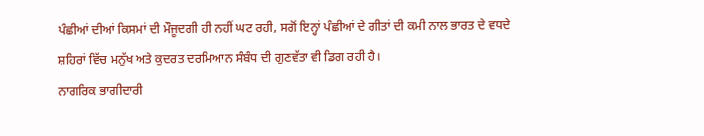ਪੰਛੀਆਂ ਦੀਆਂ ਕਿਸਮਾਂ ਦੀ ਮੌਜੂਦਗੀ ਹੀ ਨਹੀਂ ਘਟ ਰਹੀ, ਸਗੋਂ ਇਨ੍ਹਾਂ ਪੰਛੀਆਂ ਦੇ ਗੀਤਾਂ ਦੀ ਕਮੀ ਨਾਲ ਭਾਰਤ ਦੇ ਵਧਦੇ ਸ਼ਹਿਰਾਂ ਵਿੱਚ ਮਨੁੱਖ ਅਤੇ ਕੁਦਰਤ ਦਰਮਿਆਨ ਸੰਬੰਧ ਦੀ ਗੁਣਵੱਤਾ ਵੀ ਡਿਗ ਰਹੀ ਹੈ।
ਨਾਗਰਿਕ ਭਾਗੀਦਾਰੀ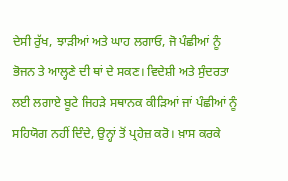ਦੇਸੀ ਰੁੱਖ, ਝਾੜੀਆਂ ਅਤੇ ਘਾਹ ਲਗਾਓ, ਜੋ ਪੰਛੀਆਂ ਨੂੰ ਭੋਜਨ ਤੇ ਆਲ੍ਹਣੇ ਦੀ ਥਾਂ ਦੇ ਸਕਣ। ਵਿਦੇਸ਼ੀ ਅਤੇ ਸੁੰਦਰਤਾ ਲਈ ਲਗਾਏ ਬੂਟੇ ਜਿਹੜੇ ਸਥਾਨਕ ਕੀੜਿਆਂ ਜਾਂ ਪੰਛੀਆਂ ਨੂੰ ਸਹਿਯੋਗ ਨਹੀਂ ਦਿੰਦੇ, ਉਨ੍ਹਾਂ ਤੋਂ ਪ੍ਰਹੇਜ਼ ਕਰੋ। ਖ਼ਾਸ ਕਰਕੇ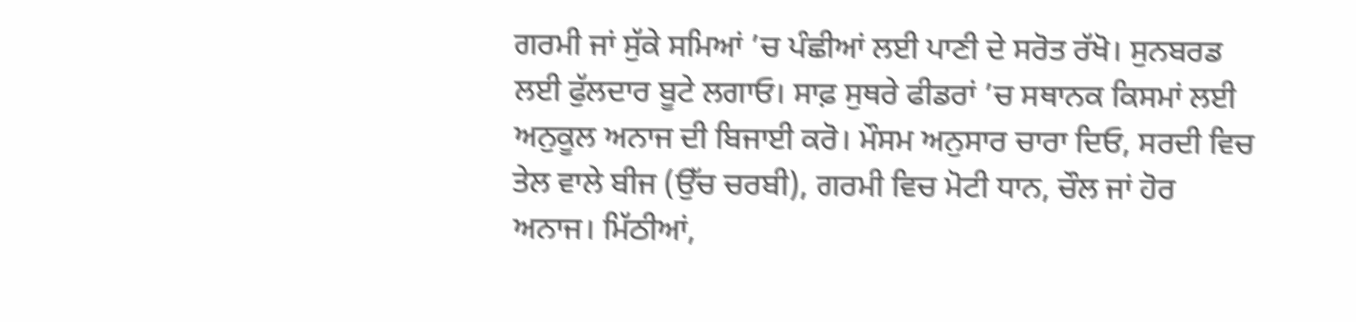ਗਰਮੀ ਜਾਂ ਸੁੱਕੇ ਸਮਿਆਂ ’ਚ ਪੰਛੀਆਂ ਲਈ ਪਾਣੀ ਦੇ ਸਰੋਤ ਰੱਖੋ। ਸੁਨਬਰਡ ਲਈ ਫੁੱਲਦਾਰ ਬੂਟੇ ਲਗਾਓ। ਸਾਫ਼ ਸੁਥਰੇ ਫੀਡਰਾਂ ’ਚ ਸਥਾਨਕ ਕਿਸਮਾਂ ਲਈ ਅਨੁਕੂਲ ਅਨਾਜ ਦੀ ਬਿਜਾਈ ਕਰੋ। ਮੌਸਮ ਅਨੁਸਾਰ ਚਾਰਾ ਦਿਓ, ਸਰਦੀ ਵਿਚ ਤੇਲ ਵਾਲੇ ਬੀਜ (ਉੱਚ ਚਰਬੀ), ਗਰਮੀ ਵਿਚ ਮੋਟੀ ਧਾਨ, ਚੌਲ ਜਾਂ ਹੋਰ ਅਨਾਜ। ਮਿੱਠੀਆਂ,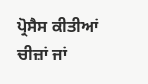ਪ੍ਰੋਸੈਸ ਕੀਤੀਆਂ ਚੀਜ਼ਾਂ ਜਾਂ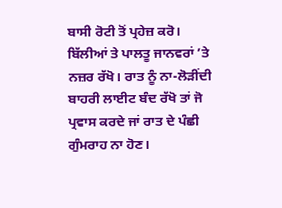ਬਾਸੀ ਰੋਟੀ ਤੋਂ ਪ੍ਰਹੇਜ਼ ਕਰੋ। ਬਿੱਲੀਆਂ ਤੇ ਪਾਲਤੂ ਜਾਨਵਰਾਂ ’ਤੇ ਨਜ਼ਰ ਰੱਖੋ। ਰਾਤ ਨੂੰ ਨਾ-ਲੋੜੀਂਦੀ ਬਾਹਰੀ ਲਾਈਟ ਬੰਦ ਰੱਖੋ ਤਾਂ ਜੋ ਪ੍ਰਵਾਸ ਕਰਦੇ ਜਾਂ ਰਾਤ ਦੇ ਪੰਛੀ ਗੁੰਮਰਾਹ ਨਾ ਹੋਣ।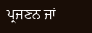ਪ੍ਰਜਣਨ ਜਾਂ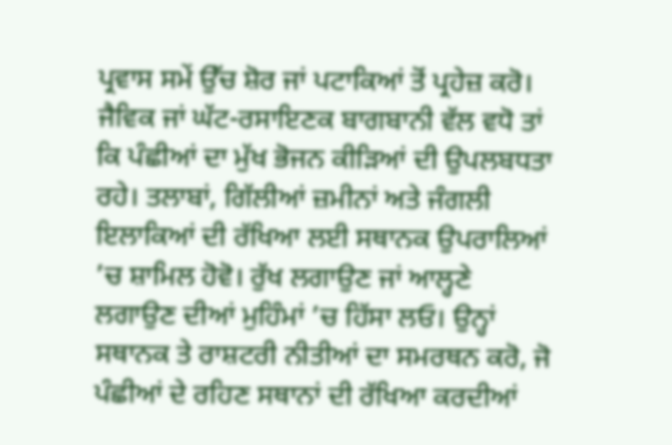ਪ੍ਰਵਾਸ ਸਮੇਂ ਉੱਚ ਸ਼ੋਰ ਜਾਂ ਪਟਾਕਿਆਂ ਤੋਂ ਪ੍ਰਹੇਜ਼ ਕਰੋ।
ਜੈਵਿਕ ਜਾਂ ਘੱਟ-ਰਸਾਇਣਕ ਬਾਗਬਾਨੀ ਵੱਲ ਵਧੋ ਤਾਂ ਕਿ ਪੰਛੀਆਂ ਦਾ ਮੁੱਖ ਭੋਜਨ ਕੀੜਿਆਂ ਦੀ ਉਪਲਬਧਤਾ ਰਹੇ। ਤਲਾਬਾਂ, ਗਿੱਲੀਆਂ ਜ਼ਮੀਨਾਂ ਅਤੇ ਜੰਗਲੀ ਇਲਾਕਿਆਂ ਦੀ ਰੱਖਿਆ ਲਈ ਸਥਾਨਕ ਉਪਰਾਲਿਆਂ ’ਚ ਸ਼ਾਮਿਲ ਹੋਵੋ। ਰੁੱਖ ਲਗਾਉਣ ਜਾਂ ਆਲ੍ਹਣੇ ਲਗਾਉਣ ਦੀਆਂ ਮੁਹਿੰਮਾਂ ’ਚ ਹਿੱਸਾ ਲਓ। ਉਨ੍ਹਾਂ ਸਥਾਨਕ ਤੇ ਰਾਸ਼ਟਰੀ ਨੀਤੀਆਂ ਦਾ ਸਮਰਥਨ ਕਰੋ, ਜੋ ਪੰਛੀਆਂ ਦੇ ਰਹਿਣ ਸਥਾਨਾਂ ਦੀ ਰੱਖਿਆ ਕਰਦੀਆਂ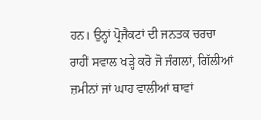ਹਨ। ਉਨ੍ਹਾਂ ਪ੍ਰੋਜੈਕਟਾਂ ਦੀ ਜਨਤਕ ਚਰਚਾ ਰਾਹੀਂ ਸਵਾਲ ਖੜ੍ਹੇ ਕਰੋ ਜੋ ਜੰਗਲਾਂ, ਗਿੱਲੀਆਂ ਜ਼ਮੀਨਾਂ ਜਾਂ ਘਾਹ ਵਾਲੀਆਂ ਥਾਵਾਂ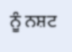ਨੂੰ ਨਸ਼ਟ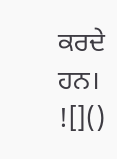ਕਰਦੇ ਹਨ।
![]()